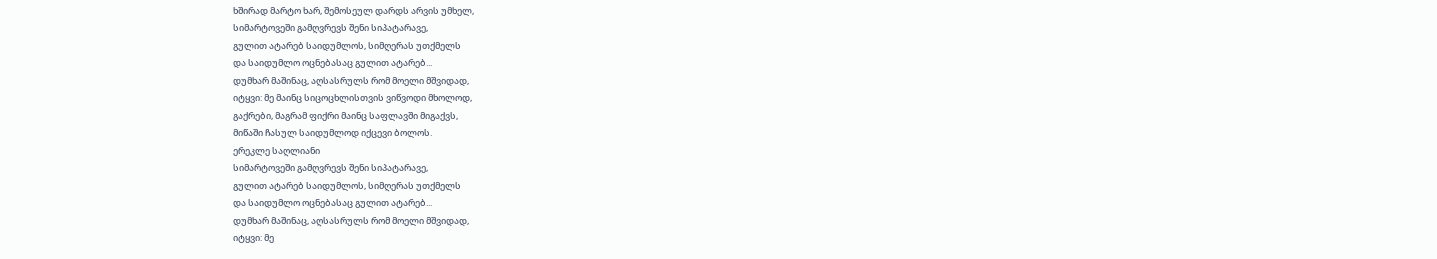ხშირად მარტო ხარ, შემოსეულ დარდს არვის უმხელ,
სიმარტოვეში გამღვრევს შენი სიპატარავე,
გულით ატარებ საიდუმლოს, სიმღერას უთქმელს
და საიდუმლო ოცნებასაც გულით ატარებ...
დუმხარ მაშინაც, აღსასრულს რომ მოელი მშვიდად,
იტყვი: მე მაინც სიცოცხლისთვის ვიწვოდი მხოლოდ,
გაქრები, მაგრამ ფიქრი მაინც საფლავში მიგაქვს,
მიწაში ჩასულ საიდუმლოდ იქცევი ბოლოს.
ერეკლე საღლიანი
სიმარტოვეში გამღვრევს შენი სიპატარავე,
გულით ატარებ საიდუმლოს, სიმღერას უთქმელს
და საიდუმლო ოცნებასაც გულით ატარებ...
დუმხარ მაშინაც, აღსასრულს რომ მოელი მშვიდად,
იტყვი: მე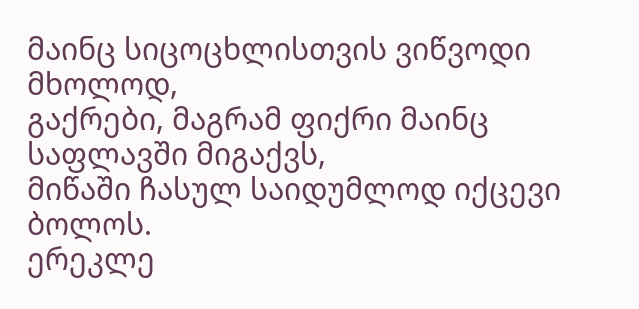მაინც სიცოცხლისთვის ვიწვოდი მხოლოდ,
გაქრები, მაგრამ ფიქრი მაინც საფლავში მიგაქვს,
მიწაში ჩასულ საიდუმლოდ იქცევი ბოლოს.
ერეკლე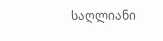საღლიანი